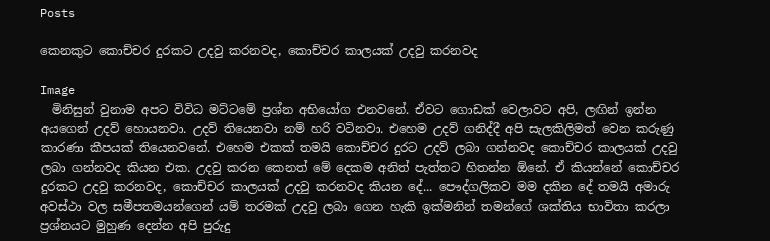Posts

කෙනකුට කොච්චර දුරකට උදවු කරනවද, කොච්චර කාලයක් උදවු කරනවද

Image
  මිනිසුන් වුනාම අපට විවිධ මට්ටමේ ප්‍රශ්න අභියෝග එනවනේ. ඒවට ගොඩක් වෙලාවට අපි, ලඟින් ඉන්න අයගෙන් උදව් හොයනවා. උදව් තියෙනවා නම් හරි වටිනවා. එහෙම උදව් ගනිද්දී අපි සැලකිලිමත් වෙන කරුණු කාරණා කීපයක් තියෙනවනේ. එහෙම එකක් තමයි කොච්චර දුරට උදව් ලබා ගන්නවද කොච්චර කාලයක් උදවු ලබා ගන්නවද කියන එක. උදවු කරන කෙනත් මේ දෙකම අනිත් පැත්තට හිතන්න ඕනේ. ඒ කියන්නේ කොච්චර දුරකට උදවු කරනවද, කොච්චර කාලයක් උදවු කරනවද කියන දේ... පෞද්ගලිකව මම දකින දේ තමයි අමාරු අවස්ථා වල සමීපතමයන්ගෙන් යම් තරමක් උදවු ලබා ගෙන හැකි ඉක්මනින් තමන්ගේ ශක්තිය භාවිතා කරලා ප්‍රශ්නයට මුහුණ දෙන්න අපි පුරුදු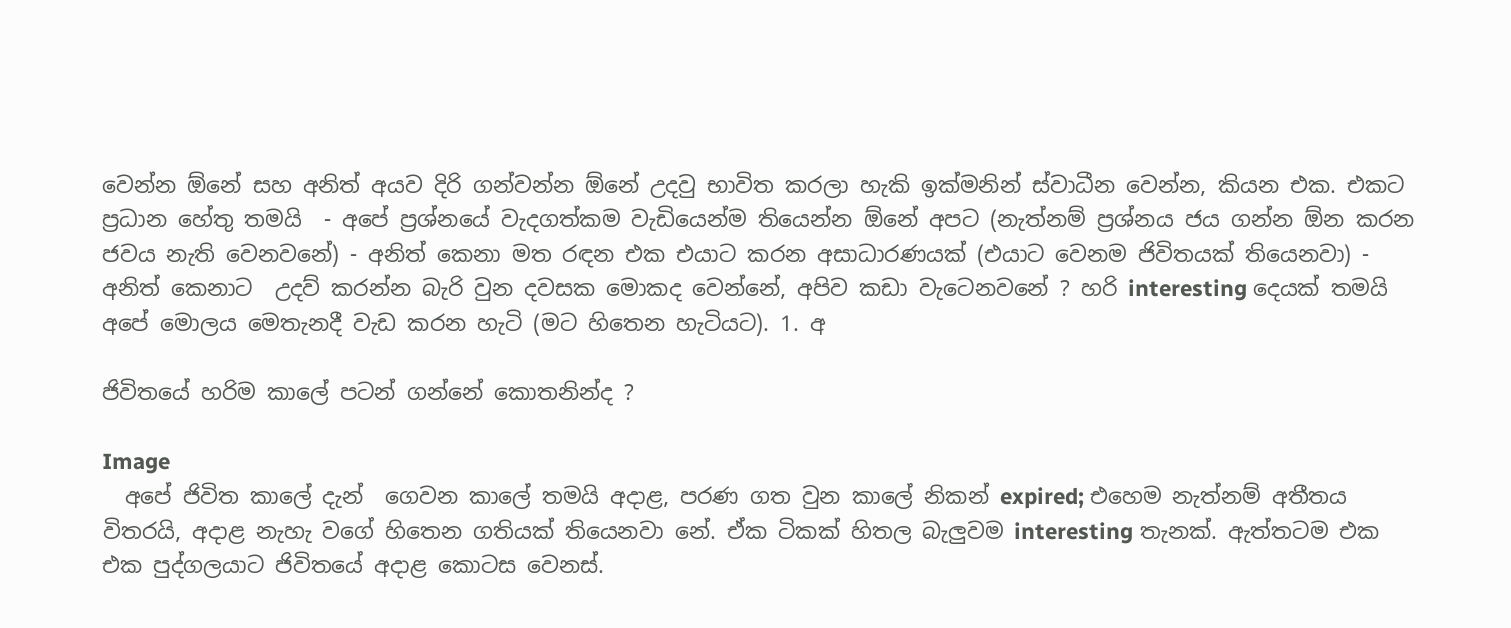වෙන්න ඕනේ සහ අනිත් අයව දිරි ගන්වන්න ඕනේ උදවු භාවිත කරලා හැකි ඉක්මනින් ස්වාධීන වෙන්න, කියන එක. එකට ප්‍රධාන හේතු තමයි  - අපේ ප්‍රශ්නයේ වැදගත්කම වැඩියෙන්ම තියෙන්න ඕනේ අපට (නැත්නම් ප්‍රශ්නය ජය ගන්න ඕන කරන ජවය නැති වෙනවනේ) - අනිත් කෙනා මත රඳන එක එයාට කරන අසාධාරණයක් (එයාට වෙනම ජිවිතයක් තියෙනවා) - අනිත් කෙනාට  උදව් කරන්න බැරි වුන දවසක මොකද වෙන්නේ, අපිව කඩා වැටෙනවනේ ? හරි interesting දෙයක් තමයි අපේ මොලය මෙතැනදී වැඩ කරන හැටි (මට හිතෙන හැටියට). 1. අ

ජිවිතයේ හරිම කාලේ පටන් ගන්නේ කොතනින්ද ?

Image
  අපේ ජිවිත කාලේ දැන්  ගෙවන කාලේ තමයි අදාළ, පරණ ගත වුන කාලේ නිකන් expired; එහෙම නැත්නම් අතීතය විතරයි, අදාළ නැහැ වගේ හිතෙන ගතියක් තියෙනවා නේ. ඒක ටිකක් හිතල බැලුවම interesting තැනක්. ඇත්තටම එක එක පුද්ගලයාට ජිවිතයේ අදාළ කොටස වෙනස්.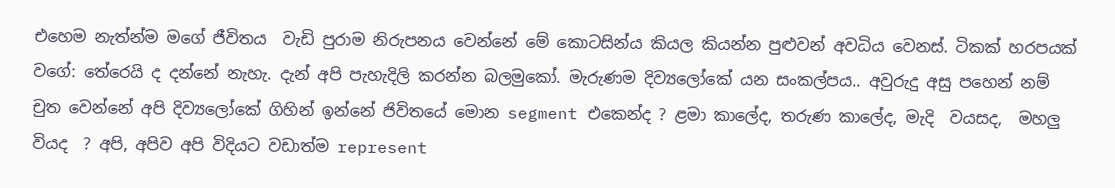එහෙම නැත්න්ම මගේ ජීවිතය  වැඩි පුරාම නිරුපනය වෙන්නේ මේ කොටසින්ය කියල කියන්න පුළුවන් අවධිය වෙනස්. ටිකක් හරපයක් වගේ: තේරෙයි ද දන්නේ නැහැ. දැන් අපි පැහැදිලි කරන්න බලමුකෝ. මැරුණම දිව්‍යලෝකේ යන සංකල්පය.. අවුරුදු අසු පහෙන් නම් චුත වෙන්නේ අපි දිව්‍යලෝකේ ගිහින් ඉන්නේ ජිවිතයේ මොන segment එකෙන්ද ? ළමා කාලේද, තරුණ කාලේද, මැදි  වයසද,  මහලු වියද  ? අපි, අපිව අපි විදියට වඩාත්ම represent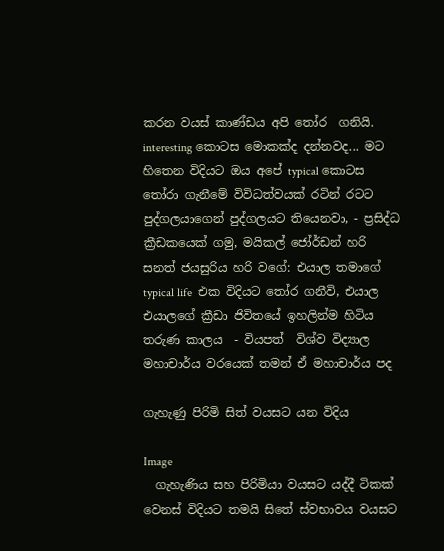කරන වයස් කාණ්ඩය අපි තෝර  ගනියි. interesting කොටස මොකක්ද දන්නවද... මට හිතෙන විදියට ඔය අපේ typical කොටස තෝරා ගැනීමේ විවිධත්වයක් රටින් රටට පුද්ගලයාගෙන් පුද්ගලයට තියෙනවා, - ප්‍රසිද්ධ ක්‍රීඩකයෙක් ගමු, මයිකල් ජෝර්ඩන් හරි  සනත් ජයසුරිය හරි වගේ: එයාල තමාගේ typical life  එක විදියට තෝර ගනීවි, එයාල එයාලගේ ක්‍රීඩා ජිවිතයේ ඉහලින්ම හිටිය තරුණ කාලය  - වියපත්  විශ්ව විද්‍යාල මහාචාර්ය වරයෙක් තමන් ඒ මහාචාර්ය පද

ගැහැණු පිරිමි සිත් වයසට යන විදිය

Image
  ගැහැණිය සහ පිරිමියා වයසට යද්දී ටිකක් වෙනස් විදියට තමයි සිතේ ස්වභාවය වයසට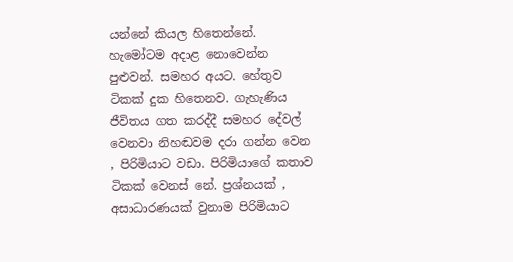යන්නේ කියල හිතෙන්නේ. හැමෝටම අදාළ නොවෙන්න පුළුවන්. සමහර අයට. හේතුව ටිකක් දුක හිතෙනව. ගැහැණිය ජීවිතය ගත කරද්දී සමහර දේවල් වෙනවා නිහඬවම දරා ගන්න වෙන , පිරිමියාට වඩා. පිරිමියාගේ කතාව ටිකක් වෙනස් නේ. ප්‍රශ්නයක් , අසාධාරණයක් වුනාම පිරිමියාට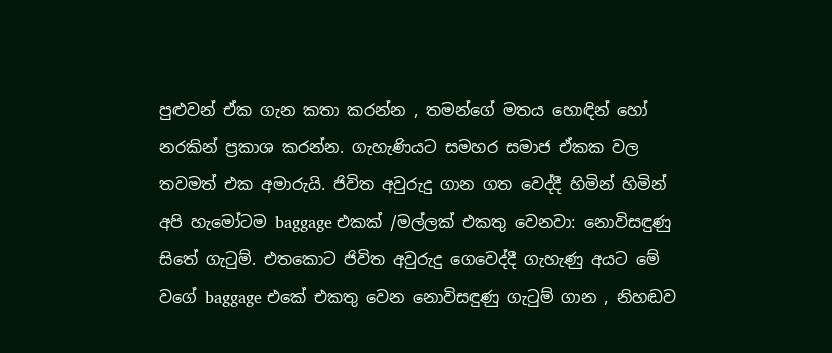පුළුවන් ඒක ගැන කතා කරන්න , තමන්ගේ මතය හොඳින් හෝ නරකින් ප්‍රකාශ කරන්න. ගැහැණියට සමහර සමාජ ඒකක වල තවමත් එක අමාරුයි. ජිවිත අවුරුදු ගාන ගත වෙද්දී හිමින් හිමින් අපි හැමෝටම baggage එකක් /මල්ලක් එකතු වෙනවා: නොවිසඳුණු සිතේ ගැටුම්. එතකොට ජිවිත අවුරුදු ගෙවෙද්දී ගැහැණු අයට මේ වගේ baggage එකේ එකතු වෙන නොවිසඳුණු ගැටුම් ගාන , නිහඬව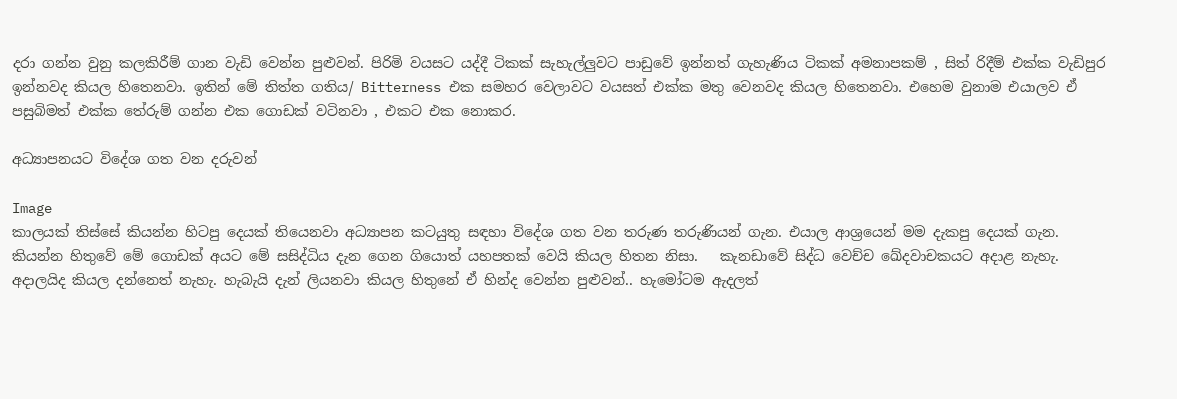දරා ගන්න වුනු කලකිරීම් ගාන වැඩි වෙන්න පුළුවන්. පිරිමි වයසට යද්දී ටිකක් සැහැල්ලුවට පාඩුවේ ඉන්නත් ගැහැණිය ටිකක් අමනාපකම් , සිත් රිදීම් එක්ක වැඩිපුර ඉන්නවද කියල හිතෙනවා. ඉතින් මේ තිත්ත ගතිය/ Bitterness එක සමහර වෙලාවට වයසත් එක්ක මතු වෙනවද කියල හිතෙනවා. එහෙම වුනාම එයාලව ඒ පසුබිමත් එක්ක තේරුම් ගන්න එක ගොඩක් වටිනවා , එකට එක නොකර.

අධ්‍යාපනයට විදේශ ගත වන දරුවන්

Image
කාලයක් තිස්සේ කියන්න හිටපු දෙයක් තියෙනවා අධ්‍යාපන කටයුතු සඳහා විදේශ ගත වන තරුණ තරුණියන් ගැන. එයාල ආශ්‍රයෙන් මම දැකපු දෙයක් ගැන. කියන්න හිතුවේ මේ ගොඩක් අයට මේ සසිද්ධිය දැන ගෙන ගියොත් යහපතක් වෙයි කියල හිතන නිසා.   කැනඩාවේ සිද්ධ වෙච්ච ඛේදවාචකයට අදාළ නැහැ. අදාලයිද කියල දන්නෙත් නැහැ. හැබැයි දැන් ලියනවා කියල හිතුනේ ඒ හින්ද වෙන්න පුළුවන්.. හැමෝටම ඇදලත්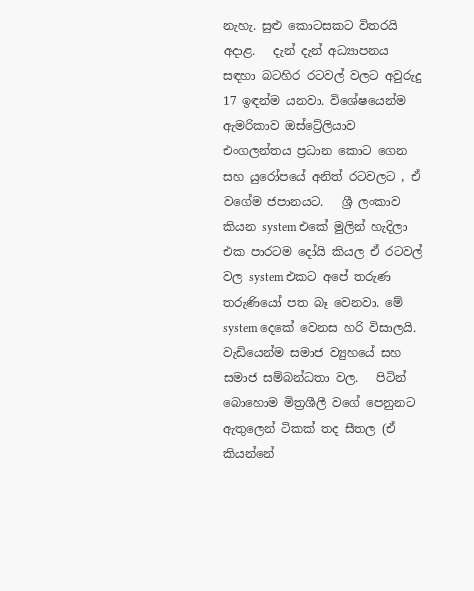නැහැ. සුළු කොටසකට විතරයි අදාළ.   දැන් දැන් අධ්‍යාපනය සඳහා බටහිර රටවල් වලට අවුරුදු 17 ඉඳන්ම යනවා. විශේෂයෙන්ම ඇමරිකාව ඔස්ට්‍රේලියාව එංගලන්තය ප්‍රධාන කොට ගෙන සහ යුරෝපයේ අනිත් රටවලට , ඒ වගේම ජපානයට.   ශ්‍රී ලංකාව කියන system එකේ මුලින් හැදිලා එක පාරටම දෝයි කියල ඒ රටවල් වල system එකට අපේ තරුණ තරුණියෝ පත බෑ වෙනවා. මේ system දෙකේ වෙනස හරි විසාලයි. වැඩියෙන්ම සමාජ ව්‍යුහයේ සහ සමාජ සම්බන්ධතා වල.   පිටින් බොහොම මිත්‍රශීලී වගේ පෙනුනට ඇතුලෙන් ටිකක් තද සීතල (ඒ කියන්නේ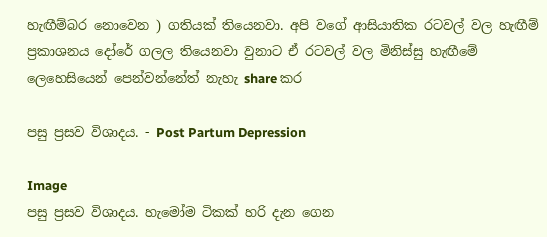හැඟීම්බර නොවෙන ) ගතියක් තියෙනවා. අපි වගේ ආසියාතික රටවල් වල හැඟීම් ප්‍රකාශනය දෝරේ ගලල තියෙනවා වුනාට ඒ රටවල් වල මිනිස්සු හැඟීමේ ලෙහෙසියෙන් පෙන්වන්නේත් නැහැ share කර

පසු ප්‍රසව විශාදය. - Post Partum Depression

Image
පසු ප්‍රසව විශාදය. හැමෝම ටිකක් හරි දැන ගෙන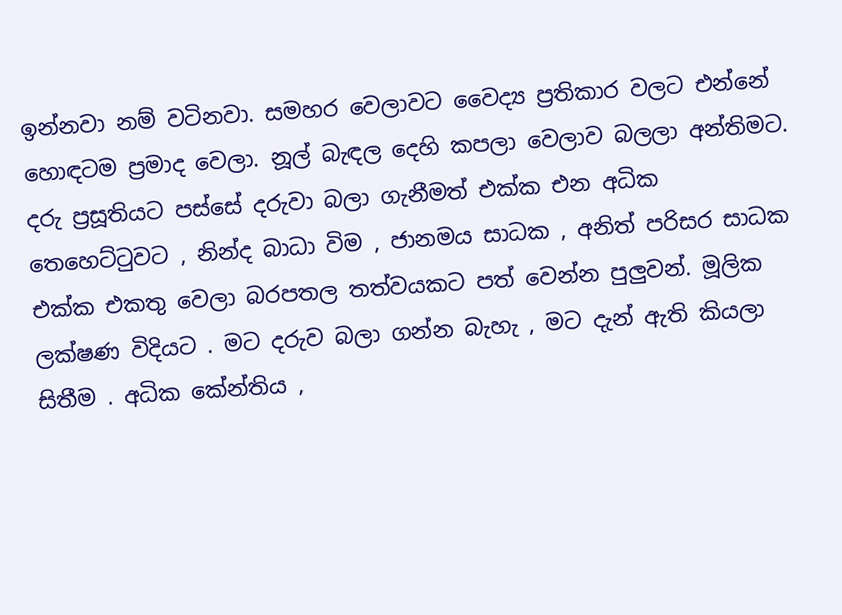ඉන්නවා නම් වටිනවා. සමහර වෙලාවට වෛද්‍ය ප්‍රතිකාර වලට එන්නේ හොඳටම ප්‍රමාද වෙලා. නූල් බැඳල දෙහි කපලා වෙලාව බලලා අන්තිමට. දරු ප්‍රසූතියට පස්සේ දරුවා බලා ගැනීමත් එක්ක එන අධික තෙහෙට්ටුවට , නින්ද බාධා විම , ජානමය සාධක , අනිත් පරිසර සාධක එක්ක එකතු වෙලා බරපතල තත්වයකට පත් වෙන්න පුලුවන්. මූලික ලක්ෂණ විදියට . මට දරුව බලා ගන්න බැහැ , මට දැන් ඇති කියලා සිතීම . අධික කේන්තිය ,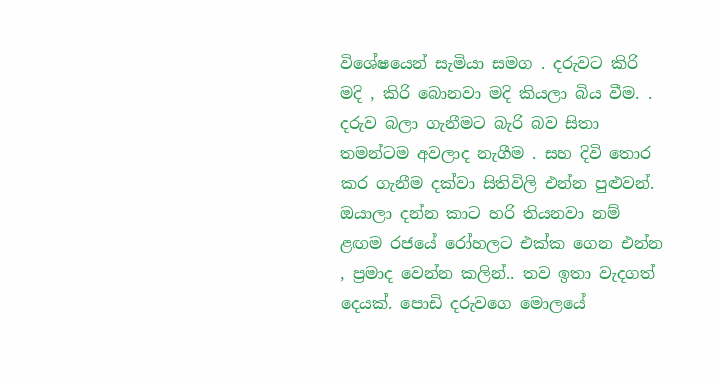විශේෂයෙන් සැමියා සමග . දරුවට කිරි මදි , කිරි බොනවා මදි කියලා බිය වීම. . දරුව බලා ගැනීමට බැරි බව සිතා තමන්ටම අවලාද නැගීම . සහ දිවි තොර කර ගැනීම දක්වා සිතිවිලි එන්න පුළුවන්. ඔයාලා දන්න කාට හරි තියනවා නම් ළඟම රජයේ රෝහලට එක්ක ගෙන එන්න , ප්‍රමාද වෙන්න ක‍ලින්.. තව ඉතා වැදගත් දෙයක්. පොඩි දරුවගෙ මොලයේ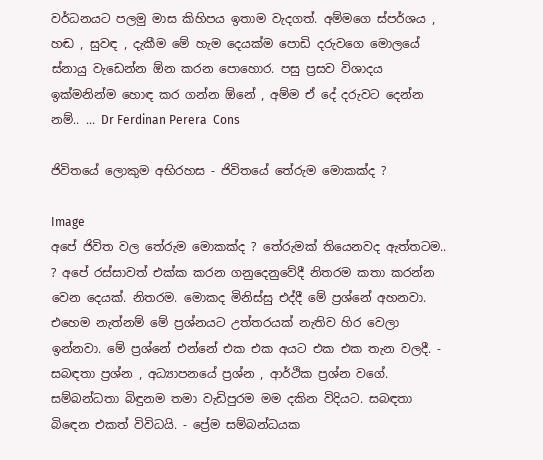වර්ධනයට පලමු මාස කිහිපය ඉතාම වැදගත්. අම්මගෙ ස්පර්ශය , හඬ , සුවඳ , දැකීම මේ හැම දෙයක්ම පොඩි දරුවගෙ මොලයේ ස්නායු වැඩෙන්න ඕන කරන පොහොර. පසු ප්‍රසව විශාදය ඉක්මනින්ම හොඳ කර ගන්න ඕනේ , අම්ම ඒ දේ දරුවට දෙන්න නම්.. ... Dr Ferdinan Perera  Cons

ජිවිතයේ ලොකුම අභිරහස - ජිවිතයේ තේරුම මොකක්ද ?

Image
අපේ ජිවිත වල තේරුම මොකක්ද ? තේරුමක් තියෙනවද ඇත්තටම.. ? අපේ රස්සාවත් එක්ක කරන ගනුදෙනුවේදී නිතරම කතා කරන්න වෙන දෙයක්. නිතරම. මොකද මිනිස්සු එද්දී මේ ප්‍රශ්නේ අහනවා. එහෙම නැත්නම් මේ ප්‍රශ්නයට උත්තරයක් නැතිව හිර වෙලා ඉන්නවා. මේ ප්‍රශ්නේ එන්නේ එක එක අයට එක එක තැන වලදී. - සබඳතා ප්‍රශ්න , අධ්‍යාපනයේ ප්‍රශ්න , ආර්ථික ප්‍රශ්න වගේ. සම්බන්ධතා බිඳුනම තමා වැඩිපුරම මම දකින විදියට. සබඳතා බිඳෙන එකත් විවිධයි. - ප්‍රේම සම්බන්ධයක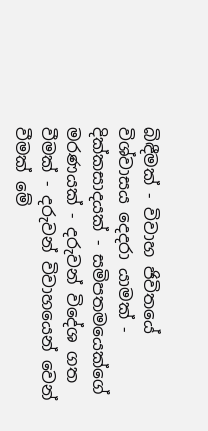බිඳීමක් - විවාහ ජිවිතයේ විශ්වාසය දෙදරා යාමක් - දික්කසාදයක් - සමිපතමයෙක්ගේ මරණයක් - දරුවන් විදේශ ගත වීමක් - දරුවන් විවාහයෙන් වෙන් වීමක් මේ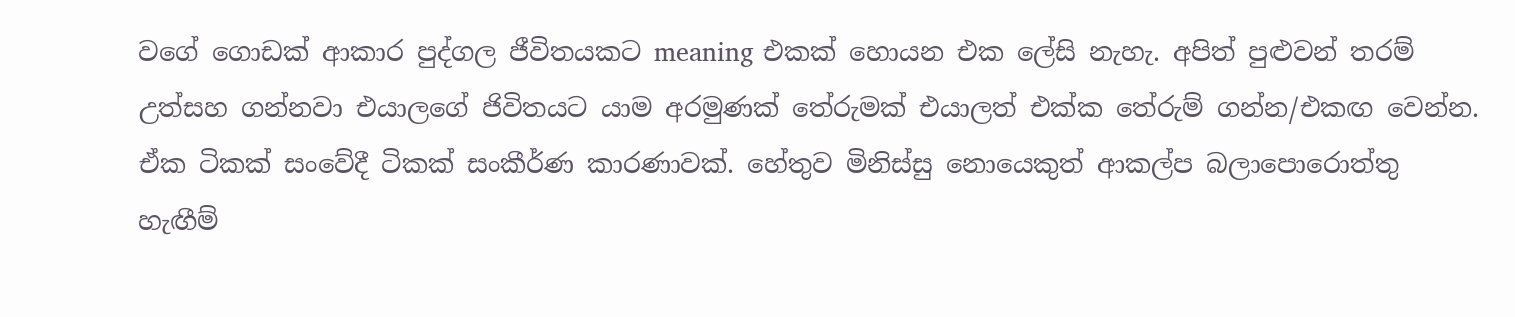වගේ ගොඩක් ආකාර පුද්ගල ජීවිතයකට meaning එකක් හොයන එක ලේසි නැහැ. අපිත් පුළුවන් තරම් උත්සහ ගන්නවා එයාලගේ ජිවිතයට යාම අරමුණක් තේරුමක් එයාලත් එක්ක තේරුම් ගන්න/එකඟ වෙන්න. ඒක ටිකක් සංවේදී ටිකක් සංකීර්ණ කාරණාවක්. හේතුව මිනිස්සු නොයෙකුත් ආකල්ප බලාපොරොත්තු හැඟීම්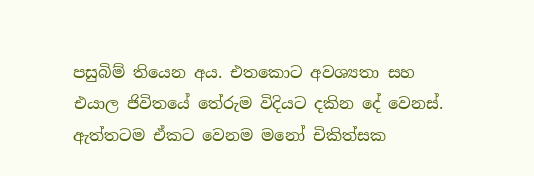පසුබිම් තියෙන අය. එතකොට අවශ්‍යතා සහ එයාල ජිවිතයේ තේරුම විදියට දකින දේ වෙනස්. ඇත්තටම ඒකට වෙනම මනෝ චිකිත්සක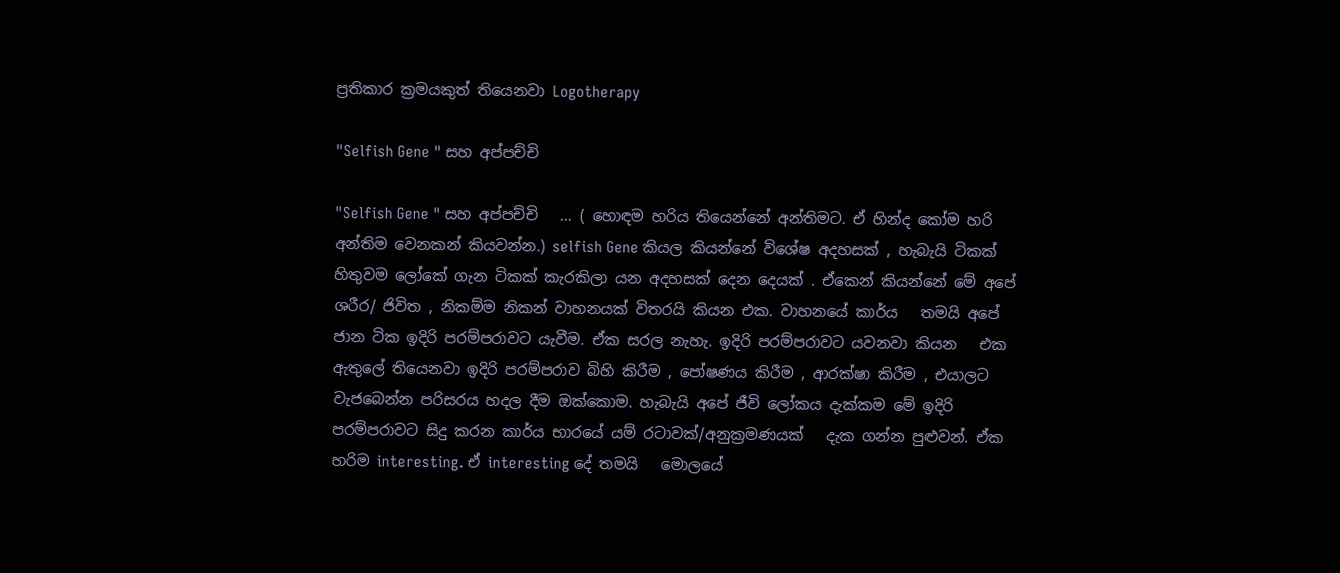ප්‍රතිකාර ක්‍රමයකුත් තියෙනවා Logotherapy

"Selfish Gene " සහ අප්පච්චි

"Selfish Gene " සහ අප්පච්චි   ... ( හොඳම හරිය තියෙන්නේ අන්තිමට. ඒ හින්ද කෝම හරි අන්තිම වෙනකන් කියවන්න.) selfish Gene කියල කියන්නේ විශේෂ අදහසක් , හැබැයි ටිකක් හිතුවම ලෝකේ ගැන ටිකක් කැරකිලා යන අදහසක් දෙන දෙයක් . ඒකෙන් කියන්නේ මේ අපේ ශරීර/ ජිවිත , නිකම්ම නිකන් වාහනයක් විතරයි කියන එක. වාහනයේ කාර්ය   තමයි අපේ ජාන ටික ඉදිරි පරම්පරාවට යැවීම. ඒක සරල නැහැ. ඉදිරි පරම්පරාවට යවනවා කියන   එක ඇතුලේ තියෙනවා ඉදිරි පරම්පරාව බිහි කිරීම , පෝෂණය කිරීම , ආරක්ෂා කිරීම , එයාලට වැජබෙන්න පරිසරය හදල දීම ඔක්කොම. හැබැයි අපේ ජීවි ලෝකය දැක්කම මේ ඉදිරි පරම්පරාවට සිදු කරන කාර්ය භාරයේ යම් රටාවක්/අනුක්‍රමණයක්   දැක ගන්න පුළුවන්. ඒක හරිම interesting. ඒ interesting දේ තමයි   මොලයේ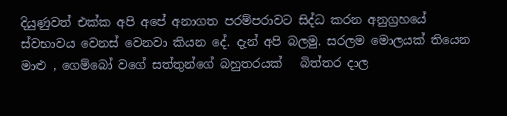දියුණුවත් එක්ක අපි අපේ අනාගත පරම්පරාවට සිද්ධ කරන අනුග්‍රහයේ ස්වභාවය වෙනස් වෙනවා කියන දේ. දැන් අපි බලමු. සරලම මොලයක් තියෙන මාළු , ගෙම්බෝ වගේ සත්තුන්ගේ බහුතරයක්   බිත්තර දාල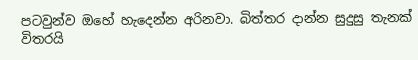පටවුන්ව ඔහේ හැදෙන්න අරිනවා. බිත්තර දාන්න සුදුසු තැනක් විතරයි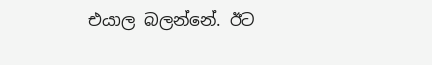එයාල බලන්නේ. ඊට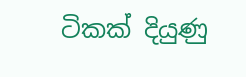ටිකක් දියුණු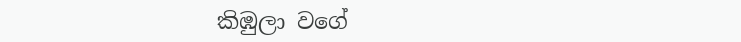කිඹුලා වගේ